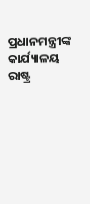ପ୍ରଧାନମନ୍ତ୍ରୀଙ୍କ କାର୍ଯ୍ୟାଳୟ
ରାଷ୍ଟ୍ର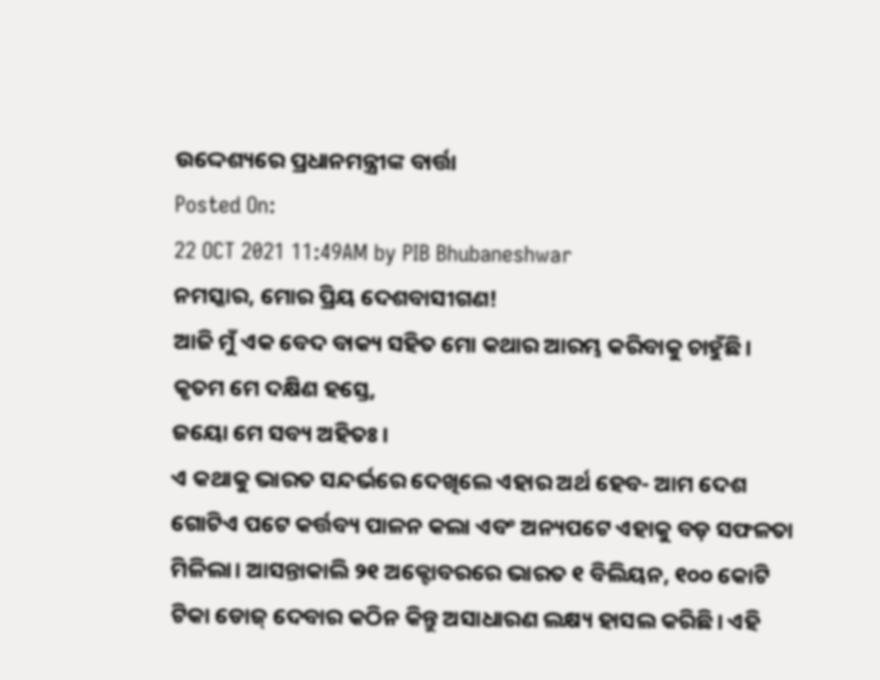ଉଦ୍ଦେଶ୍ୟରେ ପ୍ରଧାନମନ୍ତ୍ରୀଙ୍କ ବାର୍ତ୍ତା
Posted On:
22 OCT 2021 11:49AM by PIB Bhubaneshwar
ନମସ୍କାର, ମୋର ପ୍ରିୟ ଦେଶବାସୀଗଣ!
ଆଜି ମୁଁ ଏକ ବେଦ ବାକ୍ୟ ସହିତ ମୋ କଥାର ଆରମ୍ଭ କରିବାକୁ ଚାହୁଁଛି।
କୃତମ ମେ ଦକ୍ଷିଣ ହସ୍ତେ,
ଜୟୋ ମେ ସବ୍ୟ ଅହିତଃ।
ଏ କଥାକୁ ଭାରତ ସନ୍ଦର୍ଭରେ ଦେଖିଲେ ଏହାର ଅର୍ଥ ହେବ- ଆମ ଦେଶ ଗୋଟିଏ ପଟେ କର୍ତ୍ତବ୍ୟ ପାଳନ କଲା ଏବଂ ଅନ୍ୟପଟେ ଏହାକୁ ବଡ଼ ସଫଳତା ମିଳିଲା। ଆସନ୍ତାକାଲି ୨୧ ଅକ୍ଟୋବରରେ ଭାରତ ୧ ବିଲିୟନ, ୧୦୦ କୋଟି ଟିକା ଡୋଜ୍ ଦେବାର କଠିନ କିନ୍ତୁ ଅସାଧାରଣ ଲକ୍ଷ୍ୟ ହାସଲ କରିଛି। ଏହି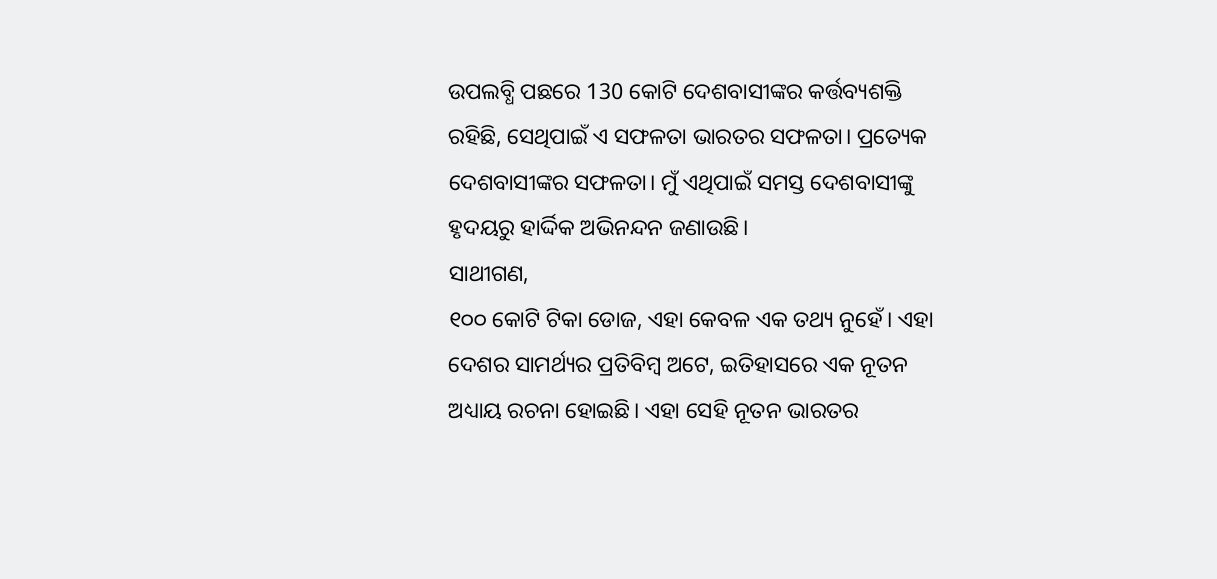ଉପଲବ୍ଧି ପଛରେ 130 କୋଟି ଦେଶବାସୀଙ୍କର କର୍ତ୍ତବ୍ୟଶକ୍ତି ରହିଛି, ସେଥିପାଇଁ ଏ ସଫଳତା ଭାରତର ସଫଳତା। ପ୍ରତ୍ୟେକ ଦେଶବାସୀଙ୍କର ସଫଳତା। ମୁଁ ଏଥିପାଇଁ ସମସ୍ତ ଦେଶବାସୀଙ୍କୁ ହୃଦୟରୁ ହାର୍ଦ୍ଦିକ ଅଭିନନ୍ଦନ ଜଣାଉଛି।
ସାଥୀଗଣ,
୧୦୦ କୋଟି ଟିକା ଡୋଜ, ଏହା କେବଳ ଏକ ତଥ୍ୟ ନୁହେଁ। ଏହା ଦେଶର ସାମର୍ଥ୍ୟର ପ୍ରତିବିମ୍ବ ଅଟେ, ଇତିହାସରେ ଏକ ନୂତନ ଅଧ୍ୟାୟ ରଚନା ହୋଇଛି। ଏହା ସେହି ନୂତନ ଭାରତର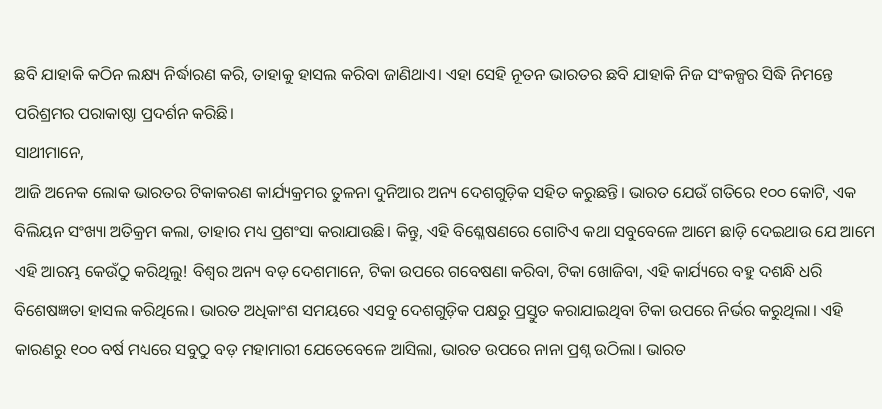ଛବି ଯାହାକି କଠିନ ଲକ୍ଷ୍ୟ ନିର୍ଦ୍ଧାରଣ କରି, ତାହାକୁ ହାସଲ କରିବା ଜାଣିଥାଏ। ଏହା ସେହି ନୂତନ ଭାରତର ଛବି ଯାହାକି ନିଜ ସଂକଳ୍ପର ସିଦ୍ଧି ନିମନ୍ତେ ପରିଶ୍ରମର ପରାକାଷ୍ଠା ପ୍ରଦର୍ଶନ କରିଛି।
ସାଥୀମାନେ,
ଆଜି ଅନେକ ଲୋକ ଭାରତର ଟିକାକରଣ କାର୍ଯ୍ୟକ୍ରମର ତୁଳନା ଦୁନିଆର ଅନ୍ୟ ଦେଶଗୁଡ଼ିକ ସହିତ କରୁଛନ୍ତି। ଭାରତ ଯେଉଁ ଗତିରେ ୧୦୦ କୋଟି, ଏକ ବିଲିୟନ ସଂଖ୍ୟା ଅତିକ୍ରମ କଲା, ତାହାର ମଧ୍ୟ ପ୍ରଶଂସା କରାଯାଉଛି। କିନ୍ତୁ, ଏହି ବିଶ୍ଳେଷଣରେ ଗୋଟିଏ କଥା ସବୁବେଳେ ଆମେ ଛାଡ଼ି ଦେଇଥାଉ ଯେ ଆମେ ଏହି ଆରମ୍ଭ କେଉଁଠୁ କରିଥିଲୁ! ବିଶ୍ୱର ଅନ୍ୟ ବଡ଼ ଦେଶମାନେ, ଟିକା ଉପରେ ଗବେଷଣା କରିବା, ଟିକା ଖୋଜିବା, ଏହି କାର୍ଯ୍ୟରେ ବହୁ ଦଶନ୍ଧି ଧରି ବିଶେଷଜ୍ଞତା ହାସଲ କରିଥିଲେ। ଭାରତ ଅଧିକାଂଶ ସମୟରେ ଏସବୁ ଦେଶଗୁଡ଼ିକ ପକ୍ଷରୁ ପ୍ରସ୍ତୁତ କରାଯାଇଥିବା ଟିକା ଉପରେ ନିର୍ଭର କରୁଥିଲା। ଏହି କାରଣରୁ ୧୦୦ ବର୍ଷ ମଧ୍ୟରେ ସବୁଠୁ ବଡ଼ ମହାମାରୀ ଯେତେବେଳେ ଆସିଲା, ଭାରତ ଉପରେ ନାନା ପ୍ରଶ୍ନ ଉଠିଲା। ଭାରତ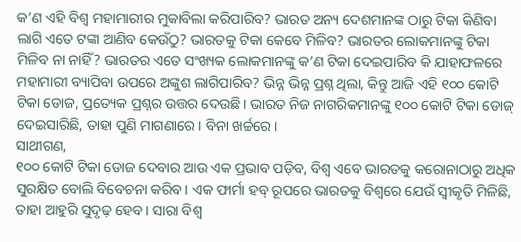କ’ଣ ଏହି ବିଶ୍ୱ ମହାମାରୀର ମୁକାବିଲା କରିପାରିବ? ଭାରତ ଅନ୍ୟ ଦେଶମାନଙ୍କ ଠାରୁ ଟିକା କିଣିବା ଲାଗି ଏତେ ଟଙ୍କା ଆଣିବ କେଉଁଠୁ? ଭାରତକୁ ଟିକା କେବେ ମିଳିବ? ଭାରତର ଲୋକମାନଙ୍କୁ ଟିକା ମିଳିବ ନା ନାହିଁ? ଭାରତର ଏତେ ସଂଖ୍ୟକ ଲୋକମାନଙ୍କୁ କ’ଣ ଟିକା ଦେଇପାରିବ କି ଯାହାଫଳରେ ମହାମାରୀ ବ୍ୟାପିବା ଉପରେ ଅଙ୍କୁଶ ଲାଗିପାରିବ? ଭିନ୍ନ ଭିନ୍ନ ପ୍ରଶ୍ନ ଥିଲା, କିନ୍ତୁ ଆଜି ଏହି ୧୦୦ କୋଟି ଟିକା ଡୋଜ, ପ୍ରତ୍ୟେକ ପ୍ରଶ୍ନର ଉତ୍ତର ଦେଉଛି। ଭାରତ ନିଜ ନାଗରିକମାନଙ୍କୁ ୧୦୦ କୋଟି ଟିକା ଡୋଜ୍ ଦେଇସାରିଛି, ତାହା ପୁଣି ମାଗଣାରେ। ବିନା ଖର୍ଚ୍ଚରେ।
ସାଥୀଗଣ,
୧୦୦ କୋଟି ଟିକା ଡୋଜ ଦେବାର ଆଉ ଏକ ପ୍ରଭାବ ପଡ଼ିବ, ବିଶ୍ୱ ଏବେ ଭାରତକୁ କରୋନାଠାରୁ ଅଧିକ ସୁରକ୍ଷିତ ବୋଲି ବିବେଚନା କରିବ। ଏକ ଫାର୍ମା ହବ୍ ରୂପରେ ଭାରତକୁ ବିଶ୍ୱରେ ଯେଉଁ ସ୍ୱୀକୃତି ମିଳିଛି, ତାହା ଆହୁରି ସୁଦୃଢ଼ ହେବ। ସାରା ବିଶ୍ୱ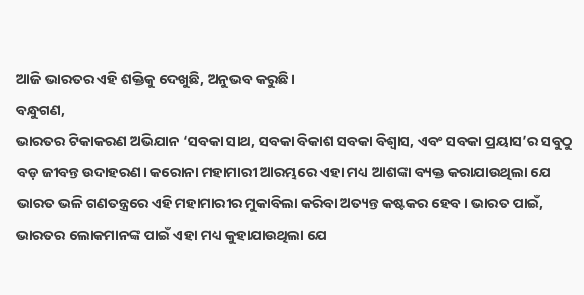ଆଜି ଭାରତର ଏହି ଶକ୍ତିକୁ ଦେଖୁଛି, ଅନୁଭବ କରୁଛି।
ବନ୍ଧୁଗଣ,
ଭାରତର ଟିକାକରଣ ଅଭିଯାନ ‘ସବକା ସାଥ, ସବକା ବିକାଶ ସବକା ବିଶ୍ୱାସ, ଏବଂ ସବକା ପ୍ରୟାସ’ର ସବୁଠୁ ବଡ଼ ଜୀବନ୍ତ ଉଦାହରଣ। କରୋନା ମହାମାରୀ ଆରମ୍ଭରେ ଏହା ମଧ୍ୟ ଆଶଙ୍କା ବ୍ୟକ୍ତ କରାଯାଉଥିଲା ଯେ ଭାରତ ଭଳି ଗଣତନ୍ତ୍ରରେ ଏହି ମହାମାରୀର ମୁକାବିଲା କରିବା ଅତ୍ୟନ୍ତ କଷ୍ଟକର ହେବ। ଭାରତ ପାଇଁ, ଭାରତର ଲୋକମାନଙ୍କ ପାଇଁ ଏହା ମଧ୍ୟ କୁହାଯାଉଥିଲା ଯେ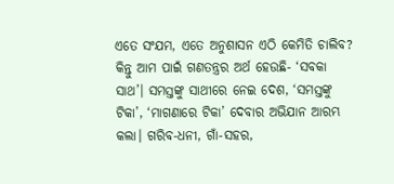ଏତେ ସଂଯମ, ଏତେ ଅନୁଶାସନ ଏଠି କେମିତି ଚାଲିବ? କିନ୍ତୁ ଆମ ପାଇଁ ଗଣତନ୍ତ୍ରର ଅର୍ଥ ହେଉଛି- ‘ସବକା ସାଥ’। ସମସ୍ତଙ୍କୁ ସାଥୀରେ ନେଇ ଦେଶ, ‘ସମସ୍ତଙ୍କୁ ଟିକା’, ‘ମାଗଣାରେ ଟିକା’ ଦେବାର ଅଭିଯାନ ଆରମ୍ଭ କଲା। ଗରିବ-ଧନୀ, ଗାଁ-ସହର,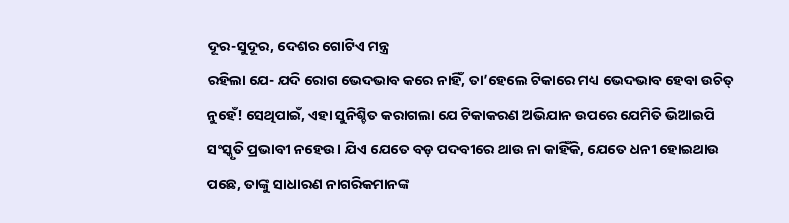ଦୂର-ସୁଦୂର, ଦେଶର ଗୋଟିଏ ମନ୍ତ୍ର
ରହିଲା ଯେ- ଯଦି ରୋଗ ଭେଦଭାବ କରେ ନାହିଁ, ତା’ହେଲେ ଟିକାରେ ମଧ୍ୟ ଭେଦଭାବ ହେବା ଉଚିତ୍ ନୁହେଁ! ସେଥିପାଇଁ, ଏହା ସୁନିଶ୍ଚିତ କରାଗଲା ଯେ ଟିକାକରଣ ଅଭିଯାନ ଉପରେ ଯେମିତି ଭିଆଇପି ସଂସ୍କୃତି ପ୍ରଭାବୀ ନହେଉ। ଯିଏ ଯେତେ ବଡ଼ ପଦବୀରେ ଥାଉ ନା କାହିଁକି, ଯେତେ ଧନୀ ହୋଇଥାଉ ପଛେ, ତାଙ୍କୁ ସାଧାରଣ ନାଗରିକମାନଙ୍କ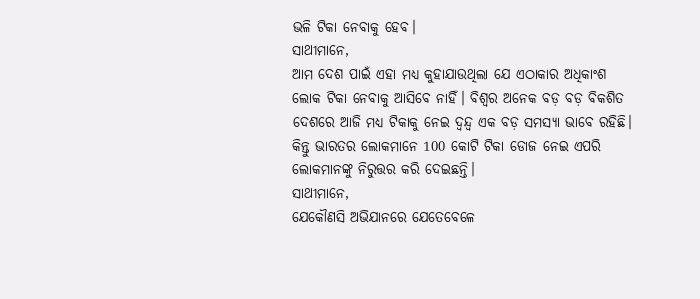ଭଳି ଟିକା ନେବାକୁ ହେବ।
ସାଥୀମାନେ,
ଆମ ଦେଶ ପାଇଁ ଏହା ମଧ୍ୟ କୁହାଯାଉଥିଲା ଯେ ଏଠାକାର ଅଧିକାଂଶ ଲୋକ ଟିକା ନେବାକୁ ଆସିବେ ନାହିଁ। ବିଶ୍ୱର ଅନେକ ବଡ଼ ବଡ଼ ବିକଶିତ ଦେଶରେ ଆଜି ମଧ୍ୟ ଟିକାକୁ ନେଇ ଦ୍ୱନ୍ଦ୍ୱ ଏକ ବଡ଼ ସମସ୍ୟା ଭାବେ ରହିଛି। କିନ୍ତୁ ଭାରତର ଲୋକମାନେ 100 କୋଟି ଟିକା ଡୋଜ ନେଇ ଏପରି ଲୋକମାନଙ୍କୁ ନିରୁତ୍ତର କରି ଦେଇଛନ୍ତି।
ସାଥୀମାନେ,
ଯେକୌଣସି ଅଭିଯାନରେ ଯେତେବେଳେ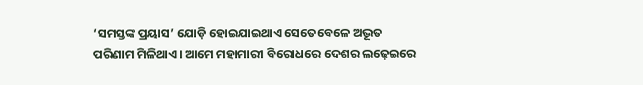‘ସମସ୍ତଙ୍କ ପ୍ରୟାସ’ ଯୋଡ଼ି ହୋଇଯାଇଥାଏ ସେତେବେଳେ ଅଦ୍ଭୂତ ପରିଣାମ ମିଳିଥାଏ। ଆମେ ମହାମାରୀ ବିରୋଧରେ ଦେଶର ଲଢ଼େଇରେ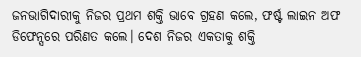ଜନଭାଗିଦାରୀକୁ ନିଜର ପ୍ରଥମ ଶକ୍ତି ଭାବେ ଗ୍ରହଣ କଲେ, ଫର୍ଷ୍ଟ ଲାଇନ ଅଫ ଡିଫେନ୍ସରେ ପରିଣତ କଲେ। ଦେଶ ନିଜର ଏକତାକୁ ଶକ୍ତି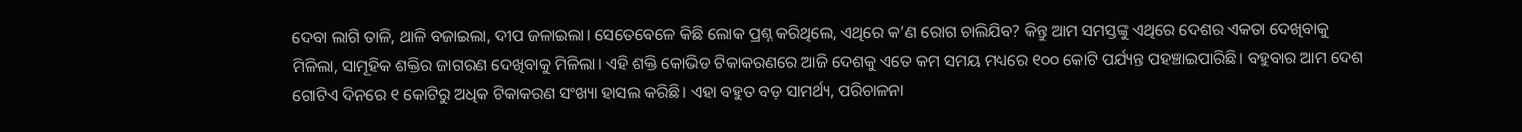ଦେବା ଲାଗି ତାଳି, ଥାଳି ବଜାଇଲା, ଦୀପ ଜଳାଇଲା। ସେତେବେଳେ କିଛି ଲୋକ ପ୍ରଶ୍ନ କରିଥିଲେ, ଏଥିରେ କ’ଣ ରୋଗ ଚାଲିଯିବ? କିନ୍ତୁ ଆମ ସମସ୍ତଙ୍କୁ ଏଥିରେ ଦେଶର ଏକତା ଦେଖିବାକୁ ମିଳିଲା, ସାମୂହିକ ଶକ୍ତିର ଜାଗରଣ ଦେଖିବାକୁ ମିଳିଲା। ଏହି ଶକ୍ତି କୋଭିଡ ଟିକାକରଣରେ ଆଜି ଦେଶକୁ ଏତେ କମ ସମୟ ମଧ୍ୟରେ ୧୦୦ କୋଟି ପର୍ଯ୍ୟନ୍ତ ପହଞ୍ଚାଇପାରିଛି। ବହୁବାର ଆମ ଦେଶ ଗୋଟିଏ ଦିନରେ ୧ କୋଟିରୁ ଅଧିକ ଟିକାକରଣ ସଂଖ୍ୟା ହାସଲ କରିଛି। ଏହା ବହୁତ ବଡ଼ ସାମର୍ଥ୍ୟ, ପରିଚାଳନା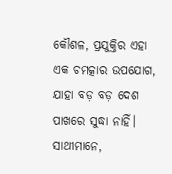କୌଶଳ, ପ୍ରଯୁକ୍ତିର ଏହା ଏକ ଚମତ୍କାର ଉପଯୋଗ, ଯାହା ବଡ଼ ବଡ଼ ଦେଶ ପାଖରେ ସୁଦ୍ଧା ନାହିଁ।
ସାଥୀମାନେ,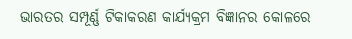ଭାରତର ସମ୍ପୂର୍ଣ୍ଣ ଟିକାକରଣ କାର୍ଯ୍ୟକ୍ରମ ବିଜ୍ଞାନର କୋଳରେ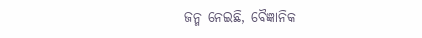ଜନ୍ମ ନେଇଛି, ବୈଜ୍ଞାନିକ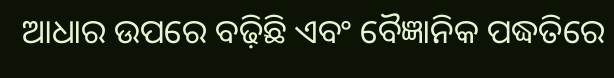ଆଧାର ଉପରେ ବଢ଼ିଛି ଏବଂ ବୈଜ୍ଞାନିକ ପଦ୍ଧତିରେ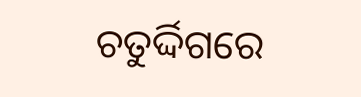ଚତୁର୍ଦ୍ଦିଗରେ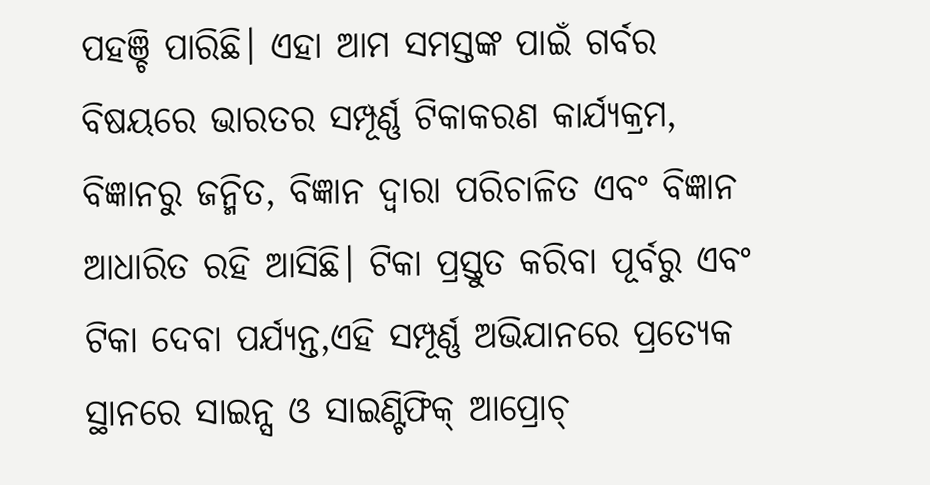ପହଞ୍ଚି ପାରିଛି। ଏହା ଆମ ସମସ୍ତଙ୍କ ପାଇଁ ଗର୍ବର ବିଷୟରେ ଭାରତର ସମ୍ପୂର୍ଣ୍ଣ ଟିକାକରଣ କାର୍ଯ୍ୟକ୍ରମ, ବିଜ୍ଞାନରୁ ଜନ୍ମିତ, ବିଜ୍ଞାନ ଦ୍ୱାରା ପରିଚାଳିତ ଏବଂ ବିଜ୍ଞାନ ଆଧାରିତ ରହି ଆସିଛି। ଟିକା ପ୍ରସ୍ତୁତ କରିବା ପୂର୍ବରୁ ଏବଂ ଟିକା ଦେବା ପର୍ଯ୍ୟନ୍ତ,ଏହି ସମ୍ପୂର୍ଣ୍ଣ ଅଭିଯାନରେ ପ୍ରତ୍ୟେକ ସ୍ଥାନରେ ସାଇନ୍ସ ଓ ସାଇଣ୍ଟିଫିକ୍ ଆପ୍ରୋଚ୍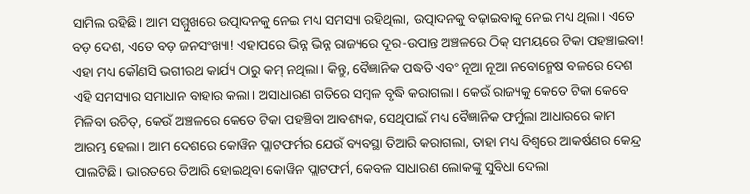ସାମିଲ ରହିଛି। ଆମ ସମ୍ମୁଖରେ ଉତ୍ପାଦନକୁ ନେଇ ମଧ୍ୟ ସମସ୍ୟା ରହିଥିଲା, ଉତ୍ପାଦନକୁ ବଢ଼ାଇବାକୁ ନେଇ ମଧ୍ୟ ଥିଲା। ଏତେ ବଡ଼ ଦେଶ, ଏତେ ବଡ଼ ଜନସଂଖ୍ୟା! ଏହାପରେ ଭିନ୍ନ ଭିନ୍ନ ରାଜ୍ୟରେ ଦୂର-ଉପାନ୍ତ ଅଞ୍ଚଳରେ ଠିକ୍ ସମୟରେ ଟିକା ପହଞ୍ଚାଇବା! ଏହା ମଧ୍ୟ କୌଣସି ଭଗୀରଥ କାର୍ଯ୍ୟ ଠାରୁ କମ୍ ନଥିଲା। କିନ୍ତୁ, ବୈଜ୍ଞାନିକ ପଦ୍ଧତି ଏବଂ ନୂଆ ନୂଆ ନବୋନ୍ମେଷ ବଳରେ ଦେଶ ଏହି ସମସ୍ୟାର ସମାଧାନ ବାହାର କଲା। ଅସାଧାରଣ ଗତିରେ ସମ୍ବଳ ବୃଦ୍ଧି କରାଗଲା। କେଉଁ ରାଜ୍ୟକୁ କେତେ ଟିକା କେବେ ମିଳିବା ଉଚିତ୍, କେଉଁ ଅଞ୍ଚଳରେ କେତେ ଟିକା ପହଞ୍ଚିବା ଆବଶ୍ୟକ, ସେଥିପାଇଁ ମଧ୍ୟ ବୈଜ୍ଞାନିକ ଫର୍ମୁଲା ଆଧାରରେ କାମ ଆରମ୍ଭ ହେଲା। ଆମ ଦେଶରେ କୋୱିନ ପ୍ଲାଟଫର୍ମର ଯେଉଁ ବ୍ୟବସ୍ଥା ତିଆରି କରାଗଲା, ତାହା ମଧ୍ୟ ବିଶ୍ୱରେ ଆକର୍ଷଣର କେନ୍ଦ୍ର ପାଲଟିଛି। ଭାରତରେ ତିଆରି ହୋଇଥିବା କୋୱିନ ପ୍ଲାଟଫର୍ମ, କେବଳ ସାଧାରଣ ଲୋକଙ୍କୁ ସୁବିଧା ଦେଲା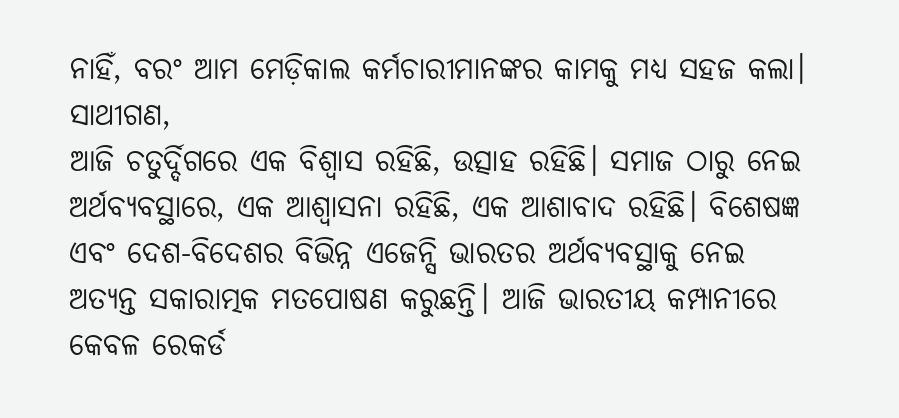ନାହିଁ, ବରଂ ଆମ ମେଡ଼ିକାଲ କର୍ମଚାରୀମାନଙ୍କର କାମକୁ ମଧ୍ୟ ସହଜ କଲା।
ସାଥୀଗଣ,
ଆଜି ଚତୁର୍ଦ୍ଦିଗରେ ଏକ ବିଶ୍ୱାସ ରହିଛି, ଉତ୍ସାହ ରହିଛି। ସମାଜ ଠାରୁ ନେଇ ଅର୍ଥବ୍ୟବସ୍ଥାରେ, ଏକ ଆଶ୍ୱାସନା ରହିଛି, ଏକ ଆଶାବାଦ ରହିଛି। ବିଶେଷଜ୍ଞ ଏବଂ ଦେଶ-ବିଦେଶର ବିଭିନ୍ନ ଏଜେନ୍ସି ଭାରତର ଅର୍ଥବ୍ୟବସ୍ଥାକୁ ନେଇ ଅତ୍ୟନ୍ତ ସକାରାତ୍ମକ ମତପୋଷଣ କରୁଛନ୍ତି। ଆଜି ଭାରତୀୟ କମ୍ପାନୀରେ କେବଳ ରେକର୍ଡ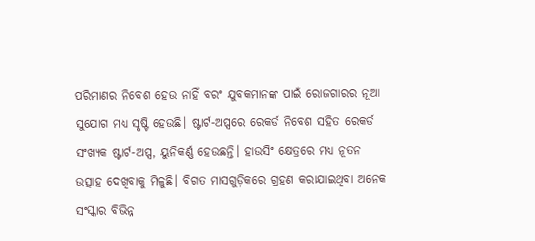ପରିମାଣର ନିବେଶ ହେଉ ନାହିଁ ବରଂ ଯୁବକମାନଙ୍କ ପାଇଁ ରୋଜଗାରର ନୂଆ ସୁଯୋଗ ମଧ୍ୟ ସୃଷ୍ଟି ହେଉଛି। ଷ୍ଟାର୍ଟ-ଅପ୍ସରେ ରେକର୍ଡ ନିବେଶ ସହିତ ରେକର୍ଡ ସଂଖ୍ୟକ ଷ୍ଟାର୍ଟ-ଅପ୍ସ, ୟୁନିକର୍ଣ୍ଣ ହେଉଛନ୍ତି। ହାଉସିଂ କ୍ଷେତ୍ରରେ ମଧ୍ୟ ନୂତନ ଉତ୍ସାହ ଦେଖିବାକୁ ମିଳୁଛି। ବିଗତ ମାସଗୁଡ଼ିକରେ ଗ୍ରହଣ କରାଯାଇଥିବା ଅନେକ ସଂସ୍କାର ବିଭିନ୍ନ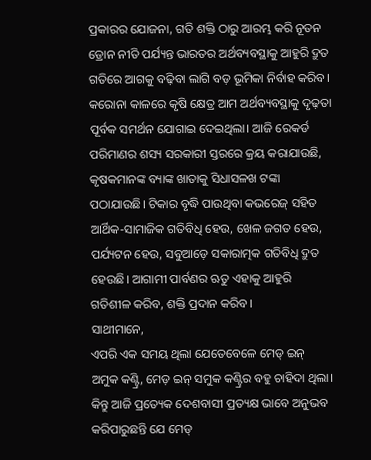ପ୍ରକାରର ଯୋଜନା, ଗତି ଶକ୍ତି ଠାରୁ ଆରମ୍ଭ କରି ନୂତନ ଡ୍ରୋନ ନୀତି ପର୍ଯ୍ୟନ୍ତ ଭାରତର ଅର୍ଥବ୍ୟବସ୍ଥାକୁ ଆହୁରି ଦ୍ରୁତ ଗତିରେ ଆଗକୁ ବଢ଼ିବା ଲାଗି ବଡ଼ ଭୂମିକା ନିର୍ବାହ କରିବ। କରୋନା କାଳରେ କୃଷି କ୍ଷେତ୍ର ଆମ ଅର୍ଥବ୍ୟବସ୍ଥାକୁ ଦୃଢ଼ତା ପୂର୍ବକ ସମର୍ଥନ ଯୋଗାଇ ଦେଇଥିଲା। ଆଜି ରେକର୍ଡ ପରିମାଣର ଶସ୍ୟ ସରକାରୀ ସ୍ତରରେ କ୍ରୟ କରାଯାଉଛି, କୃଷକମାନଙ୍କ ବ୍ୟାଙ୍କ ଖାତାକୁ ସିଧାସଳଖ ଟଙ୍କା ପଠାଯାଉଛି। ଟିକାର ବୃଦ୍ଧି ପାଉଥିବା କଭରେଜ୍ ସହିତ ଆର୍ଥିକ-ସାମାଜିକ ଗତିବିଧି ହେଉ, ଖେଳ ଜଗତ ହେଉ, ପର୍ଯ୍ୟଟନ ହେଉ, ସବୁଆଡ଼େ ସକାରାତ୍ମକ ଗତିବିଧି ଦ୍ରୁତ ହେଉଛି। ଆଗାମୀ ପାର୍ବଣର ଋତୁ ଏହାକୁ ଆହୁରି ଗତିଶୀଳ କରିବ, ଶକ୍ତି ପ୍ରଦାନ କରିବ।
ସାଥୀମାନେ,
ଏପରି ଏକ ସମୟ ଥିଲା ଯେତେବେଳେ ମେଡ୍ ଇନ୍ ଅମୁକ କଣ୍ଟ୍ରି, ମେଡ଼ ଇନ୍ ସମୁକ କଣ୍ଟ୍ରିର ବହୁ ଚାହିଦା ଥିଲା। କିନ୍ତୁ ଆଜି ପ୍ରତ୍ୟେକ ଦେଶବାସୀ ପ୍ରତ୍ୟକ୍ଷ ଭାବେ ଅନୁଭବ କରିପାରୁଛନ୍ତି ଯେ ମେଡ୍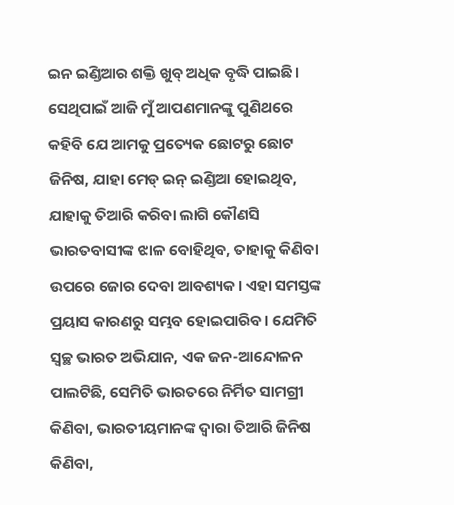ଇନ ଇଣ୍ଡିଆର ଶକ୍ତି ଖୁବ୍ ଅଧିକ ବୃଦ୍ଧି ପାଇଛି। ସେଥିପାଇଁ ଆଜି ମୁଁ ଆପଣମାନଙ୍କୁ ପୁଣିଥରେ କହିବି ଯେ ଆମକୁ ପ୍ରତ୍ୟେକ ଛୋଟରୁ ଛୋଟ ଜିନିଷ, ଯାହା ମେଡ୍ ଇନ୍ ଇଣ୍ଡିଆ ହୋଇଥିବ, ଯାହାକୁ ତିଆରି କରିବା ଲାଗି କୌଣସି ଭାରତବାସୀଙ୍କ ଝାଳ ବୋହିଥିବ, ତାହାକୁ କିଣିବା ଉପରେ ଜୋର ଦେବା ଆବଶ୍ୟକ। ଏହା ସମସ୍ତଙ୍କ ପ୍ରୟାସ କାରଣରୁ ସମ୍ଭବ ହୋଇପାରିବ। ଯେମିତି ସ୍ୱଚ୍ଛ ଭାରତ ଅଭିଯାନ, ଏକ ଜନ-ଆନ୍ଦୋଳନ ପାଲଟିଛି, ସେମିତି ଭାରତରେ ନିର୍ମିତ ସାମଗ୍ରୀ କିଣିବା, ଭାରତୀୟମାନଙ୍କ ଦ୍ୱାରା ତିଆରି ଜିନିଷ କିଣିବା,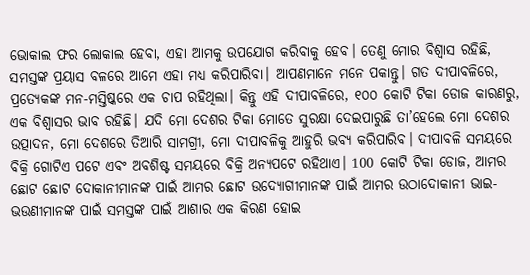ଭୋକାଲ ଫର ଲୋକାଲ ହେବା, ଏହା ଆମକୁ ଉପଯୋଗ କରିବାକୁ ହେବ। ତେଣୁ ମୋର ବିଶ୍ୱାସ ରହିଛି, ସମସ୍ତଙ୍କ ପ୍ରୟାସ ବଳରେ ଆମେ ଏହା ମଧ୍ୟ କରିପାରିବା। ଆପଣମାନେ ମନେ ପକାନ୍ତୁ। ଗତ ଦୀପାବଳିରେ, ପ୍ରତ୍ୟେକଙ୍କ ମନ-ମସ୍ତିଷ୍କରେ ଏକ ଚାପ ରହିଥିଲା। କିନ୍ତୁ ଏହି ଦୀପାବଳିରେ, ୧୦୦ କୋଟି ଟିକା ଡୋଜ କାରଣରୁ, ଏକ ବିଶ୍ୱାସର ଭାବ ରହିଛି। ଯଦି ମୋ ଦେଶର ଟିକା ମୋତେ ସୁରକ୍ଷା ଦେଇପାରୁଛି ତା’ହେଲେ ମୋ ଦେଶର ଉତ୍ପାଦନ, ମୋ ଦେଶରେ ତିଆରି ସାମଗ୍ରୀ, ମୋ ଦୀପାବଳିକୁ ଆହୁରି ଭବ୍ୟ କରିପାରିବ। ଦୀପାବଳି ସମୟରେ ବିକ୍ରି ଗୋଟିଏ ପଟେ ଏବଂ ଅବଶିଷ୍ଟ ସମୟରେ ବିକ୍ରି ଅନ୍ୟପଟେ ରହିଥାଏ। 100 କୋଟି ଟିକା ଡୋଜ, ଆମର ଛୋଟ ଛୋଟ ଦୋକାନୀମାନଙ୍କ ପାଇଁ ଆମର ଛୋଟ ଉଦ୍ୟୋଗୀମାନଙ୍କ ପାଇଁ ଆମର ଉଠାଦୋକାନୀ ଭାଇ-ଭଉଣୀମାନଙ୍କ ପାଇଁ ସମସ୍ତଙ୍କ ପାଇଁ ଆଶାର ଏକ କିରଣ ହୋଇ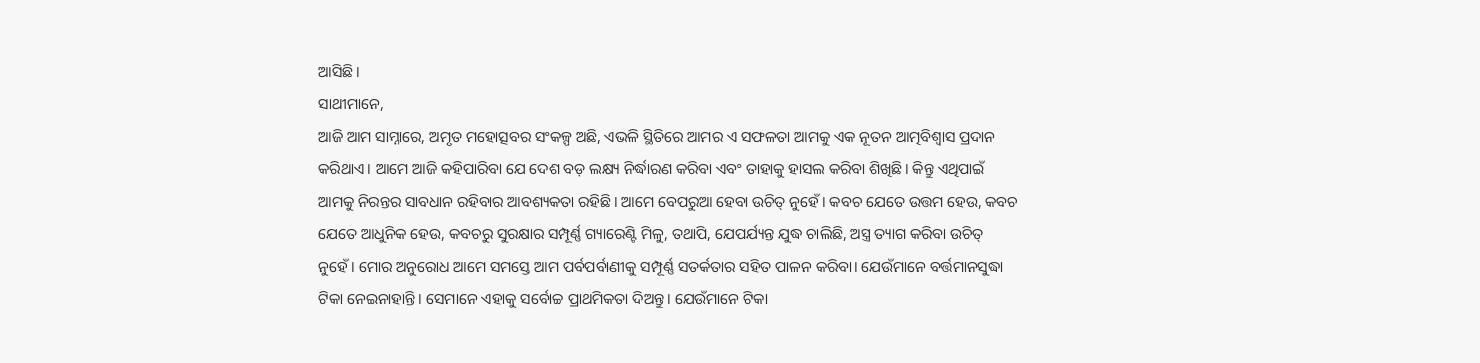ଆସିଛି।
ସାଥୀମାନେ,
ଆଜି ଆମ ସାମ୍ନାରେ, ଅମୃତ ମହୋତ୍ସବର ସଂକଳ୍ପ ଅଛି, ଏଭଳି ସ୍ଥିତିରେ ଆମର ଏ ସଫଳତା ଆମକୁ ଏକ ନୂତନ ଆତ୍ମବିଶ୍ୱାସ ପ୍ରଦାନ କରିଥାଏ। ଆମେ ଆଜି କହିପାରିବା ଯେ ଦେଶ ବଡ଼ ଲକ୍ଷ୍ୟ ନିର୍ଦ୍ଧାରଣ କରିବା ଏବଂ ତାହାକୁ ହାସଲ କରିବା ଶିଖିଛି। କିନ୍ତୁ ଏଥିପାଇଁ ଆମକୁ ନିରନ୍ତର ସାବଧାନ ରହିବାର ଆବଶ୍ୟକତା ରହିଛି। ଆମେ ବେପରୁଆ ହେବା ଉଚିତ୍ ନୁହେଁ। କବଚ ଯେତେ ଉତ୍ତମ ହେଉ, କବଚ ଯେତେ ଆଧୁନିକ ହେଉ, କବଚରୁ ସୁରକ୍ଷାର ସମ୍ପୂର୍ଣ୍ଣ ଗ୍ୟାରେଣ୍ଟି ମିଳୁ, ତଥାପି, ଯେପର୍ଯ୍ୟନ୍ତ ଯୁଦ୍ଧ ଚାଲିଛି, ଅସ୍ତ୍ର ତ୍ୟାଗ କରିବା ଉଚିତ୍ ନୁହେଁ। ମୋର ଅନୁରୋଧ ଆମେ ସମସ୍ତେ ଆମ ପର୍ବପର୍ବାଣୀକୁ ସମ୍ପୂର୍ଣ୍ଣ ସତର୍କତାର ସହିତ ପାଳନ କରିବା। ଯେଉଁମାନେ ବର୍ତ୍ତମାନସୁଦ୍ଧା ଟିକା ନେଇନାହାନ୍ତି। ସେମାନେ ଏହାକୁ ସର୍ବୋଚ୍ଚ ପ୍ରାଥମିକତା ଦିଅନ୍ତୁ। ଯେଉଁମାନେ ଟିକା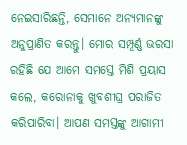ନେଇସାରିଛନ୍ତି, ସେମାନେ ଅନ୍ୟମାନଙ୍କୁ ଅନୁପ୍ରାଣିତ କରନ୍ତୁ। ମୋର ସମ୍ପୂର୍ଣ୍ଣ ଭରସା ରହିଛି ଯେ ଆମେ ସମସ୍ତେ ମିଶି ପ୍ରୟାସ କଲେ, କରୋନାକୁ ଖୁବଶୀଘ୍ର ପରାଜିତ କରିପାରିବା। ଆପଣ ସମସ୍ତଙ୍କୁ ଆଗାମୀ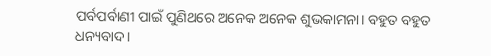ପର୍ବପର୍ବାଣୀ ପାଇଁ ପୁଣିଥରେ ଅନେକ ଅନେକ ଶୁଭକାମନା। ବହୁତ ବହୁତ ଧନ୍ୟବାଦ।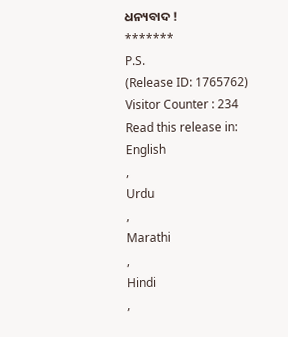ଧନ୍ୟବାଦ !
*******
P.S.
(Release ID: 1765762)
Visitor Counter : 234
Read this release in:
English
,
Urdu
,
Marathi
,
Hindi
,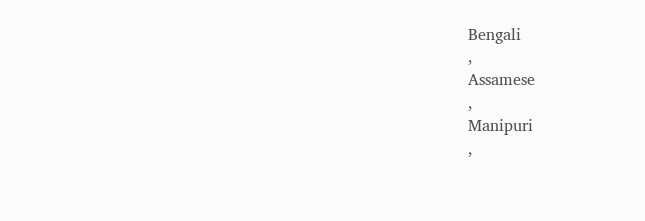Bengali
,
Assamese
,
Manipuri
,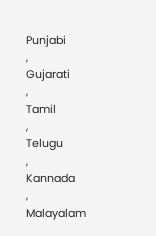Punjabi
,
Gujarati
,
Tamil
,
Telugu
,
Kannada
,
Malayalam